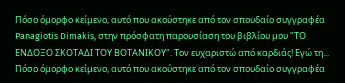Πόσο όμορφο κείμενο, αυτό που ακούστηκε από τον σπουδαίο συγγραφέα Panagiotis Dimakis, στην πρόσφατη παρουσίαση του βιβλίου μου "ΤΟ ΕΝΔΟΞΟ ΣΚΟΤΑΔΙ ΤΟΥ ΒΟΤΑΝΙΚΟΥ". Τον ευχαριστώ από καρδιάς! Εγώ τη...
Πόσο όμορφο κείμενο, αυτό που ακούστηκε από τον σπουδαίο συγγραφέα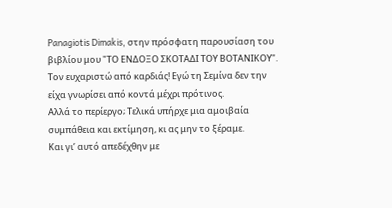Panagiotis Dimakis, στην πρόσφατη παρουσίαση του βιβλίου μου "ΤΟ ΕΝΔΟΞΟ ΣΚΟΤΑΔΙ ΤΟΥ ΒΟΤΑΝΙΚΟΥ". Τον ευχαριστώ από καρδιάς! Εγώ τη Σεμίνα δεν την είχα γνωρίσει από κοντά μέχρι πρότινος.
Αλλά το περίεργο; Τελικά υπήρχε μια αμοιβαία συμπάθεια και εκτίμηση, κι ας μην το ξέραμε.
Και γι’ αυτό απεδέχθην με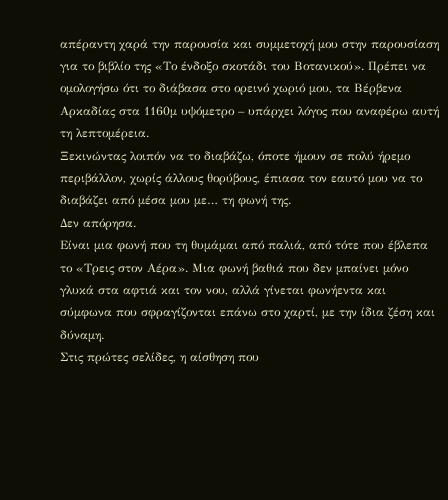απέραντη χαρά την παρουσία και συμμετοχή μου στην παρουσίαση για το βιβλίο της «Το ένδοξο σκοτάδι του Βοτανικού». Πρέπει να ομολογήσω ότι το διάβασα στο ορεινό χωριό μου, τα Βέρβενα Αρκαδίας στα 1160μ υψόμετρο – υπάρχει λόγος που αναφέρω αυτή τη λεπτομέρεια.
Ξεκινώντας λοιπόν να το διαβάζω, όποτε ήμουν σε πολύ ήρεμο περιβάλλον, χωρίς άλλους θορύβους, έπιασα τον εαυτό μου να το διαβάζει από μέσα μου με… τη φωνή της.
Δεν απόρησα.
Είναι μια φωνή που τη θυμάμαι από παλιά, από τότε που έβλεπα το «Τρεις στον Αέρα». Μια φωνή βαθιά που δεν μπαίνει μόνο γλυκά στα αφτιά και τον νου, αλλά γίνεται φωνήεντα και σύμφωνα που σφραγίζονται επάνω στο χαρτί, με την ίδια ζέση και δύναμη.
Στις πρώτες σελίδες, η αίσθηση που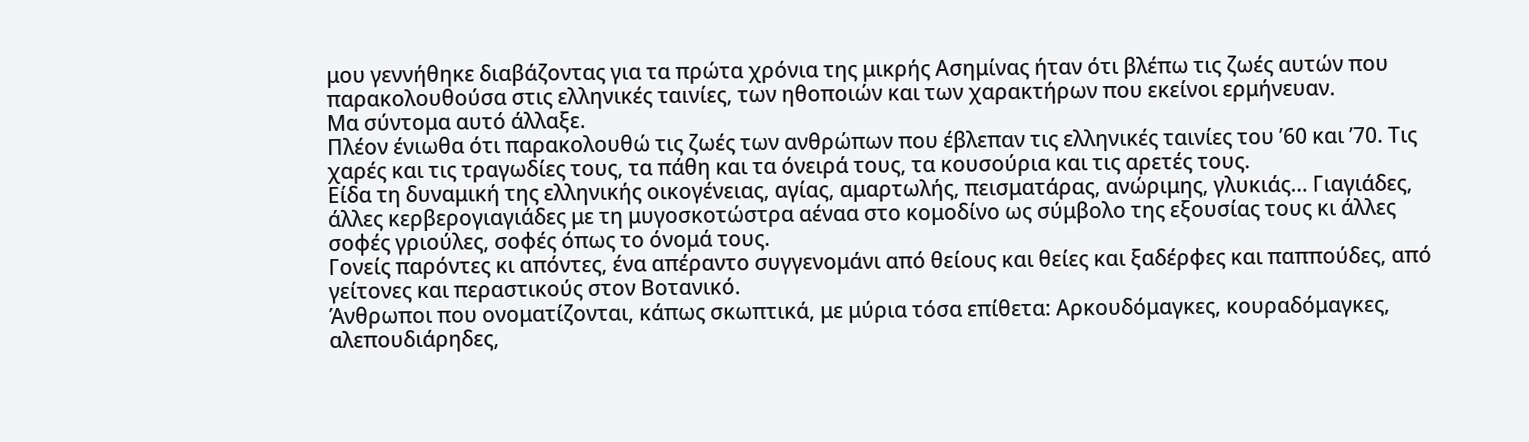μου γεννήθηκε διαβάζοντας για τα πρώτα χρόνια της μικρής Ασημίνας ήταν ότι βλέπω τις ζωές αυτών που παρακολουθούσα στις ελληνικές ταινίες, των ηθοποιών και των χαρακτήρων που εκείνοι ερμήνευαν.
Μα σύντομα αυτό άλλαξε.
Πλέον ένιωθα ότι παρακολουθώ τις ζωές των ανθρώπων που έβλεπαν τις ελληνικές ταινίες του ’60 και ’70. Τις χαρές και τις τραγωδίες τους, τα πάθη και τα όνειρά τους, τα κουσούρια και τις αρετές τους.
Είδα τη δυναμική της ελληνικής οικογένειας, αγίας, αμαρτωλής, πεισματάρας, ανώριμης, γλυκιάς… Γιαγιάδες, άλλες κερβερογιαγιάδες με τη μυγοσκοτώστρα αέναα στο κομοδίνο ως σύμβολο της εξουσίας τους κι άλλες σοφές γριούλες, σοφές όπως το όνομά τους.
Γονείς παρόντες κι απόντες, ένα απέραντο συγγενομάνι από θείους και θείες και ξαδέρφες και παππούδες, από γείτονες και περαστικούς στον Βοτανικό.
Άνθρωποι που ονοματίζονται, κάπως σκωπτικά, με μύρια τόσα επίθετα: Αρκουδόμαγκες, κουραδόμαγκες, αλεπουδιάρηδες,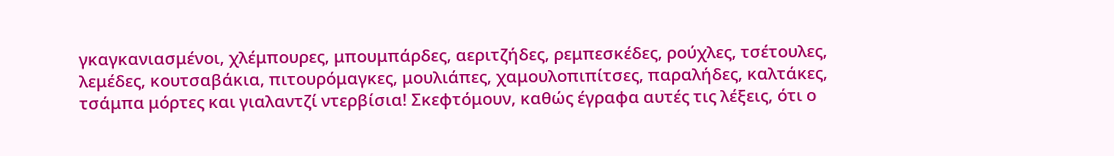γκαγκανιασμένοι, χλέμπουρες, μπουμπάρδες, αεριτζήδες, ρεμπεσκέδες, ρούχλες, τσέτουλες, λεμέδες, κουτσαβάκια, πιτουρόμαγκες, μουλιάπες, χαμουλοπιπίτσες, παραλήδες, καλτάκες, τσάμπα μόρτες και γιαλαντζί ντερβίσια! Σκεφτόμουν, καθώς έγραφα αυτές τις λέξεις, ότι ο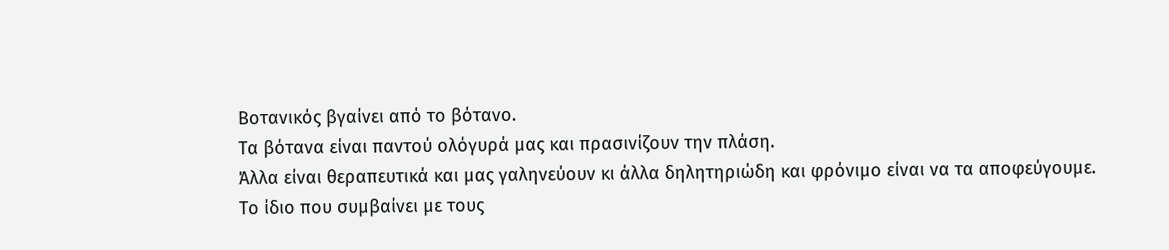Βοτανικός βγαίνει από το βότανο.
Τα βότανα είναι παντού ολόγυρά μας και πρασινίζουν την πλάση.
Άλλα είναι θεραπευτικά και μας γαληνεύουν κι άλλα δηλητηριώδη και φρόνιμο είναι να τα αποφεύγουμε.
Το ίδιο που συμβαίνει με τους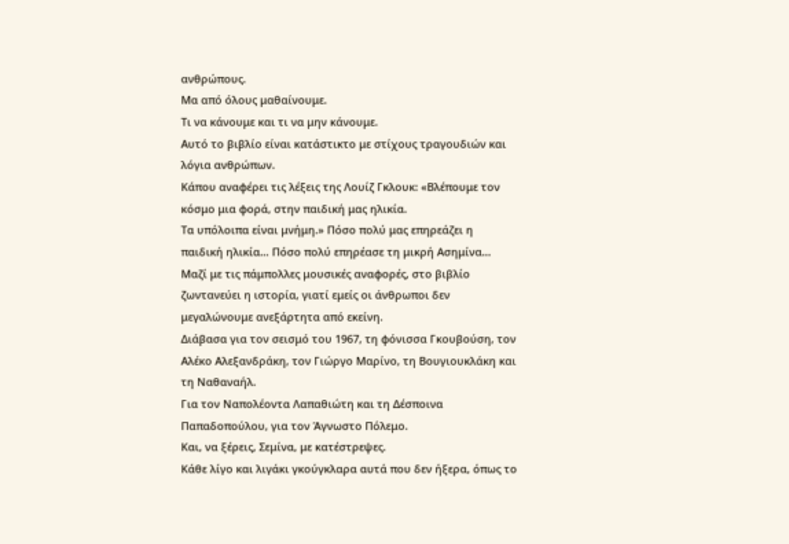ανθρώπους.
Μα από όλους μαθαίνουμε.
Τι να κάνουμε και τι να μην κάνουμε.
Αυτό το βιβλίο είναι κατάστικτο με στίχους τραγουδιών και λόγια ανθρώπων.
Κάπου αναφέρει τις λέξεις της Λουίζ Γκλουκ: «Βλέπουμε τον κόσμο μια φορά, στην παιδική μας ηλικία.
Τα υπόλοιπα είναι μνήμη.» Πόσο πολύ μας επηρεάζει η παιδική ηλικία… Πόσο πολύ επηρέασε τη μικρή Ασημίνα… Μαζί με τις πάμπολλες μουσικές αναφορές, στο βιβλίο ζωντανεύει η ιστορία, γιατί εμείς οι άνθρωποι δεν μεγαλώνουμε ανεξάρτητα από εκείνη.
Διάβασα για τον σεισμό του 1967, τη φόνισσα Γκουβούση, τον Αλέκο Αλεξανδράκη, τον Γιώργο Μαρίνο, τη Βουγιουκλάκη και τη Ναθαναήλ.
Για τον Ναπολέοντα Λαπαθιώτη και τη Δέσποινα Παπαδοπούλου, για τον Άγνωστο Πόλεμο.
Και, να ξέρεις, Σεμίνα, με κατέστρεψες.
Κάθε λίγο και λιγάκι γκούγκλαρα αυτά που δεν ήξερα, όπως το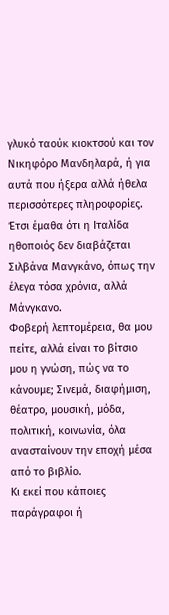γλυκό ταούκ κιοκτσού και τον Νικηφόρο Μανδηλαρά, ή για αυτά που ήξερα αλλά ήθελα περισσότερες πληροφορίες.
Έτσι έμαθα ότι η Ιταλίδα ηθοποιός δεν διαβάζεται Σιλβάνα Μανγκάνο, όπως την έλεγα τόσα χρόνια, αλλά Μάνγκανο.
Φοβερή λεπτομέρεια, θα μου πείτε, αλλά είναι το βίτσιο μου η γνώση, πώς να το κάνουμε; Σινεμά, διαφήμιση, θέατρο, μουσική, μόδα, πολιτική, κοινωνία, όλα ανασταίνουν την εποχή μέσα από το βιβλίο.
Κι εκεί που κάποιες παράγραφοι ή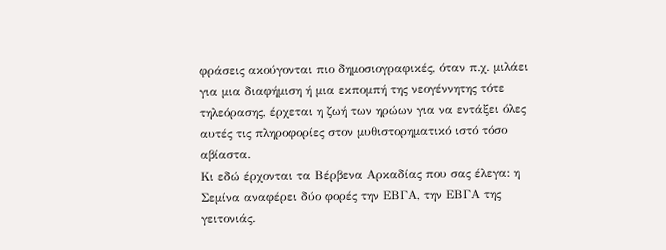φράσεις ακούγονται πιο δημοσιογραφικές, όταν π.χ. μιλάει για μια διαφήμιση ή μια εκπομπή της νεογέννητης τότε τηλεόρασης, έρχεται η ζωή των ηρώων για να εντάξει όλες αυτές τις πληροφορίες στον μυθιστορηματικό ιστό τόσο αβίαστα.
Κι εδώ έρχονται τα Βέρβενα Αρκαδίας που σας έλεγα: η Σεμίνα αναφέρει δύο φορές την ΕΒΓΑ, την ΕΒΓΑ της γειτονιάς.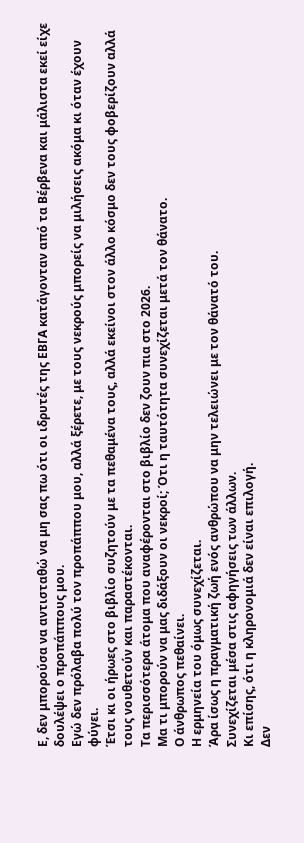Ε, δεν μπορούσα να αντισταθώ να μη σας πω ότι οι ιδρυτές της ΕΒΓΑ κατάγονταν από τα Βέρβενα και μάλιστα εκεί είχε δουλέψει ο προπάππους μου.
Εγώ δεν πρόλαβα πολύ τον προπάππου μου, αλλά ξέρετε, με τους νεκρούς μπορείς να μιλήσεις ακόμα κι όταν έχουν φύγει.
Έτσι κι οι ήρωες στο βιβλίο συζητούν με τα πεθαμένα τους, αλλά εκείνοι στον άλλο κόσμο δεν τους φοβερίζουν αλλά τους νουθετούν και παραστέκονται.
Τα περισσότερα άτομα που αναφέρονται στο βιβλίο δεν ζουν πια στο 2026.
Μα τι μπορούν να μας διδάξουν οι νεκροί; Ότι η ταυτότητα συνεχίζεται μετά τον θάνατο.
Ο άνθρωπος πεθαίνει.
Η ερμηνεία του όμως συνεχίζεται.
Άρα ίσως η πραγματική ζωή ενός ανθρώπου να μην τελειώνει με τον θάνατό του.
Συνεχίζεται μέσα στις αφηγήσεις των άλλων.
Κι επίσης, ότι η κληρονομιά δεν είναι επιλογή.
Δεν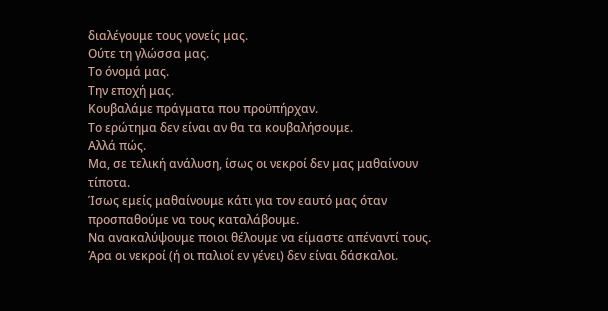διαλέγουμε τους γονείς μας.
Ούτε τη γλώσσα μας.
Το όνομά μας.
Την εποχή μας.
Κουβαλάμε πράγματα που προϋπήρχαν.
Το ερώτημα δεν είναι αν θα τα κουβαλήσουμε.
Αλλά πώς.
Μα, σε τελική ανάλυση, ίσως οι νεκροί δεν μας μαθαίνουν τίποτα.
Ίσως εμείς μαθαίνουμε κάτι για τον εαυτό μας όταν προσπαθούμε να τους καταλάβουμε.
Να ανακαλύψουμε ποιοι θέλουμε να είμαστε απέναντί τους.
Άρα οι νεκροί (ή οι παλιοί εν γένει) δεν είναι δάσκαλοι.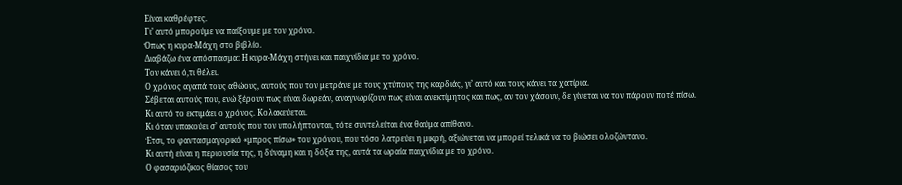Είναι καθρέφτες.
Γι’ αυτό μπορούμε να παίξουμε με τον χρόνο.
Όπως η κυρα-Μάχη στο βιβλίο.
Διαβάζω ένα απόσπασμα: Η κυρα-Μάχη στήνει και παιχνίδια με το χρόνο.
Τον κάνει ό,τι θέλει.
Ο χρόνος αγαπά τους αθώους, αυτούς που τον μετράνε με τους χτύπους της καρδιάς, γι’ αυτό και τους κάνει τα χατίρια.
Σέβεται αυτούς που, ενώ ξέρουν πως είναι δωρεάν, αναγνωρίζουν πως είναι ανεκτίμητος και πως, αν τον χάσουν, δε γίνεται να τον πάρουν ποτέ πίσω.
Κι αυτό το εκτιμάει ο χρόνος. Κολακεύεται.
Κι όταν υπακούει σ’ αυτούς που τον υπολήπτονται, τότε συντελείται ένα θαύμα απίθανο.
Έτσι, το φαντασμαγορικό «μπρος πίσω» του χρόνου, που τόσο λατρεύει η μικρή, αξιώνεται να μπορεί τελικά να το βιώσει ολοζώντανο.
Κι αυτή είναι η περιουσία της, η δύναμη και η δόξα της, αυτά τα ωραία παιχνίδια με το χρόνο.
Ο φασαριόζικος θίασος του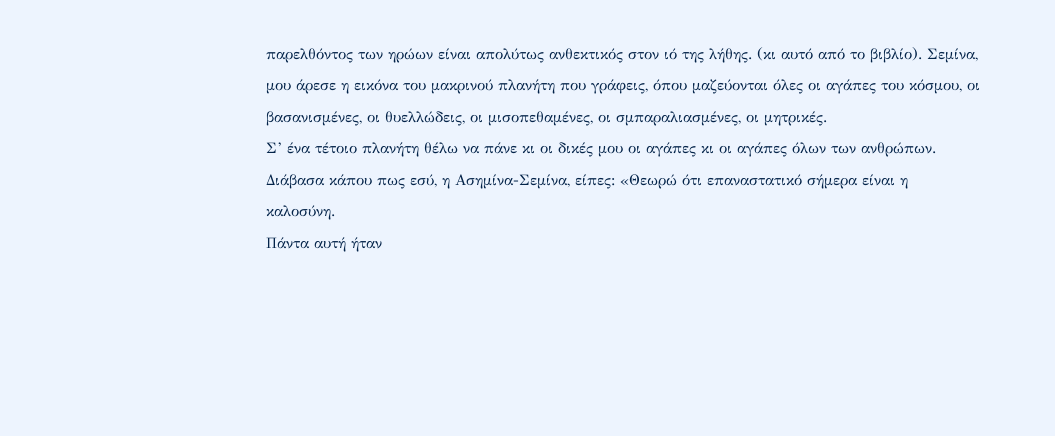παρελθόντος των ηρώων είναι απολύτως ανθεκτικός στον ιό της λήθης. (κι αυτό από το βιβλίο). Σεμίνα, μου άρεσε η εικόνα του μακρινού πλανήτη που γράφεις, όπου μαζεύονται όλες οι αγάπες του κόσμου, οι βασανισμένες, οι θυελλώδεις, οι μισοπεθαμένες, οι σμπαραλιασμένες, οι μητρικές.
Σ’ ένα τέτοιο πλανήτη θέλω να πάνε κι οι δικές μου οι αγάπες κι οι αγάπες όλων των ανθρώπων.
Διάβασα κάπου πως εσύ, η Ασημίνα-Σεμίνα, είπες: «Θεωρώ ότι επαναστατικό σήμερα είναι η καλοσύνη.
Πάντα αυτή ήταν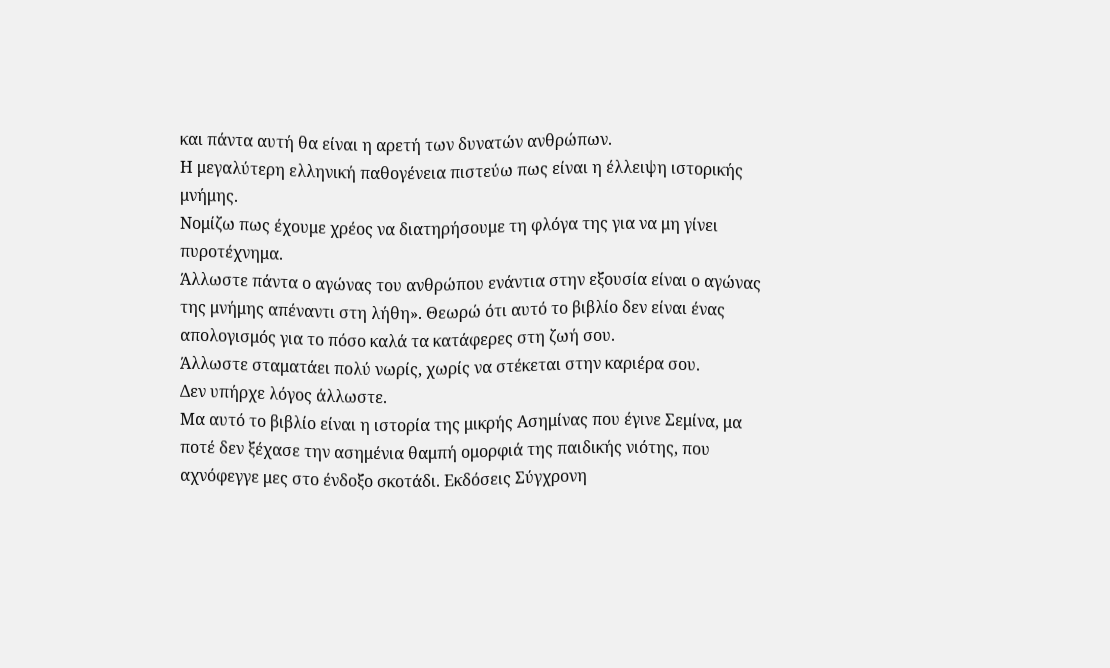και πάντα αυτή θα είναι η αρετή των δυνατών ανθρώπων.
Η μεγαλύτερη ελληνική παθογένεια πιστεύω πως είναι η έλλειψη ιστορικής μνήμης.
Νομίζω πως έχουμε χρέος να διατηρήσουμε τη φλόγα της για να μη γίνει πυροτέχνημα.
Άλλωστε πάντα ο αγώνας του ανθρώπου ενάντια στην εξουσία είναι ο αγώνας της μνήμης απέναντι στη λήθη». Θεωρώ ότι αυτό το βιβλίο δεν είναι ένας απολογισμός για το πόσο καλά τα κατάφερες στη ζωή σου.
Άλλωστε σταματάει πολύ νωρίς, χωρίς να στέκεται στην καριέρα σου.
Δεν υπήρχε λόγος άλλωστε.
Μα αυτό το βιβλίο είναι η ιστορία της μικρής Ασημίνας που έγινε Σεμίνα, μα ποτέ δεν ξέχασε την ασημένια θαμπή ομορφιά της παιδικής νιότης, που αχνόφεγγε μες στο ένδοξο σκοτάδι. Εκδόσεις Σύγχρονη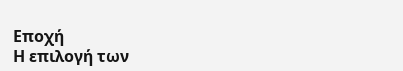Εποχή
Η επιλογή των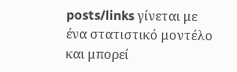posts/links γίνεται με ένα στατιστικό μοντέλο και μπορεί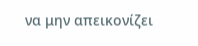να μην απεικονίζει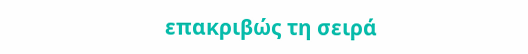επακριβώς τη σειρά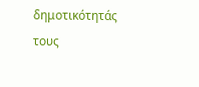δημοτικότητάς τους